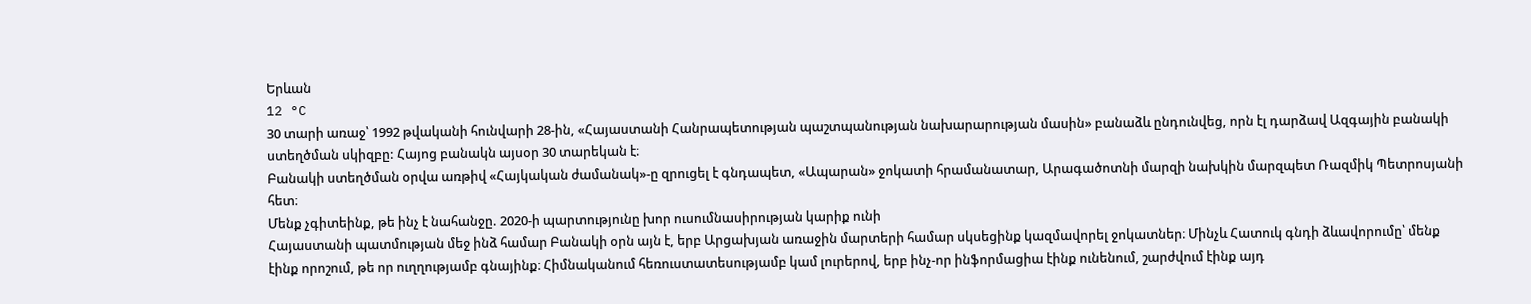Երևան
12 °C
30 տարի առաջ՝ 1992 թվականի հունվարի 28-ին, «Հայաստանի Հանրապետության պաշտպանության նախարարության մասին» բանաձև ընդունվեց, որն էլ դարձավ Ազգային բանակի ստեղծման սկիզբը: Հայոց բանակն այսօր 30 տարեկան է։
Բանակի ստեղծման օրվա առթիվ «Հայկական ժամանակ»-ը զրուցել է գնդապետ, «Ապարան» ջոկատի հրամանատար, Արագածոտնի մարզի նախկին մարզպետ Ռազմիկ Պետրոսյանի հետ։
Մենք չգիտեինք, թե ինչ է նահանջը. 2020-ի պարտությունը խոր ուսումնասիրության կարիք ունի
Հայաստանի պատմության մեջ ինձ համար Բանակի օրն այն է, երբ Արցախյան առաջին մարտերի համար սկսեցինք կազմավորել ջոկատներ։ Մինչև Հատուկ գնդի ձևավորումը՝ մենք էինք որոշում, թե որ ուղղությամբ գնայինք։ Հիմնականում հեռուստատեսությամբ կամ լուրերով, երբ ինչ-որ ինֆորմացիա էինք ունենում, շարժվում էինք այդ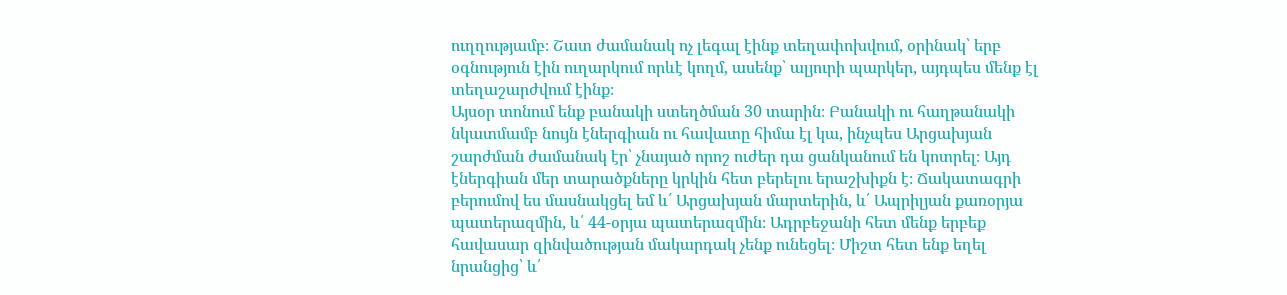ուղղությամբ։ Շատ ժամանակ ոչ լեգալ էինք տեղափոխվում, օրինակ՝ երբ օգնություն էին ուղարկում որևէ կողմ, ասենք՝ ալյուրի պարկեր, այդպես մենք էլ տեղաշարժվում էինք։
Այսօր տոնում ենք բանակի ստեղծման 30 տարին։ Բանակի ու հաղթանակի նկատմամբ նույն էներգիան ու հավատը հիմա էլ կա, ինչպես Արցախյան շարժման ժամանակ էր՝ չնայած որոշ ուժեր դա ցանկանում են կոտրել։ Այդ էներգիան մեր տարածքները կրկին հետ բերելու երաշխիքն է։ Ճակատագրի բերումով ես մասնակցել եմ և՛ Արցախյան մարտերին, և՛ Ապրիլյան քառօրյա պատերազմին, և՛ 44-օրյա պատերազմին։ Ադրբեջանի հետ մենք երբեք հավասար զինվածության մակարդակ չենք ունեցել։ Միշտ հետ ենք եղել նրանցից՝ և՛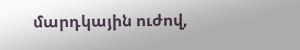մարդկային ուժով,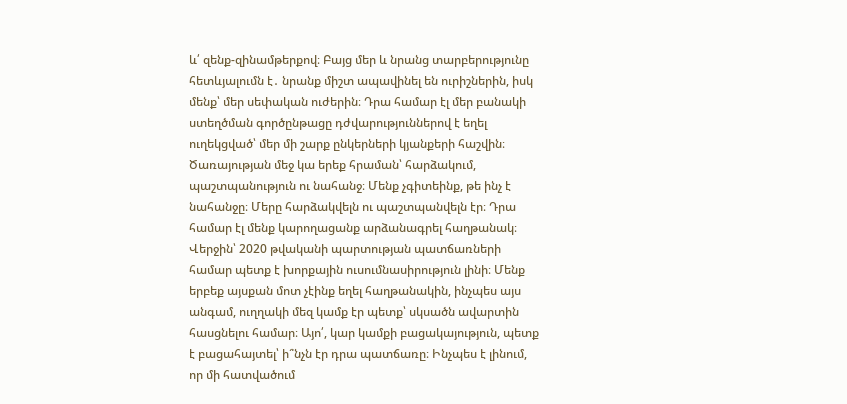և՛ զենք-զինամթերքով։ Բայց մեր և նրանց տարբերությունը հետևյալումն է․ նրանք միշտ ապավինել են ուրիշներին, իսկ մենք՝ մեր սեփական ուժերին։ Դրա համար էլ մեր բանակի ստեղծման գործընթացը դժվարություններով է եղել ուղեկցված՝ մեր մի շարք ընկերների կյանքերի հաշվին։
Ծառայության մեջ կա երեք հրաման՝ հարձակում, պաշտպանություն ու նահանջ։ Մենք չգիտեինք, թե ինչ է նահանջը։ Մերը հարձակվելն ու պաշտպանվելն էր։ Դրա համար էլ մենք կարողացանք արձանագրել հաղթանակ։ Վերջին՝ 2020 թվականի պարտության պատճառների համար պետք է խորքային ուսումնասիրություն լինի։ Մենք երբեք այսքան մոտ չէինք եղել հաղթանակին, ինչպես այս անգամ, ուղղակի մեզ կամք էր պետք՝ սկսածն ավարտին հասցնելու համար։ Այո՛, կար կամքի բացակայություն, պետք է բացահայտել՝ ի՞նչն էր դրա պատճառը։ Ինչպես է լինում, որ մի հատվածում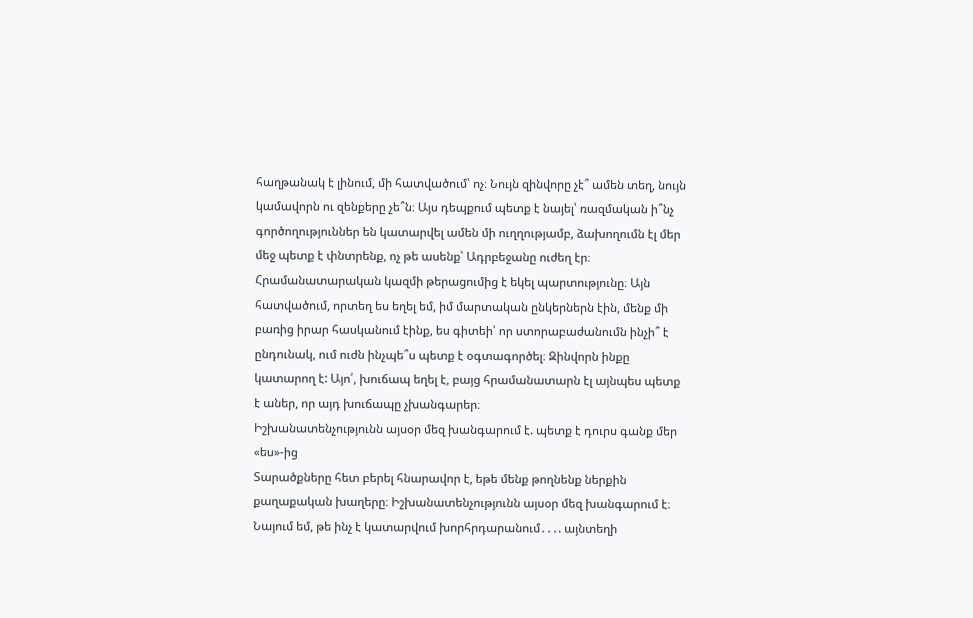հաղթանակ է լինում, մի հատվածում՝ ոչ։ Նույն զինվորը չէ՞ ամեն տեղ, նույն կամավորն ու զենքերը չե՞ն։ Այս դեպքում պետք է նայել՝ ռազմական ի՞նչ գործողություններ են կատարվել ամեն մի ուղղությամբ, ձախողումն էլ մեր մեջ պետք է փնտրենք, ոչ թե ասենք՝ Ադրբեջանը ուժեղ էր։
Հրամանատարական կազմի թերացումից է եկել պարտությունը։ Այն հատվածում, որտեղ ես եղել եմ, իմ մարտական ընկերներն էին, մենք մի բառից իրար հասկանում էինք, ես գիտեի՝ որ ստորաբաժանումն ինչի՞ է ընդունակ, ում ուժն ինչպե՞ս պետք է օգտագործել։ Զինվորն ինքը կատարող է: Այո՛, խուճապ եղել է, բայց հրամանատարն էլ այնպես պետք է աներ, որ այդ խուճապը չխանգարեր։
Իշխանատենչությունն այսօր մեզ խանգարում է. պետք է դուրս գանք մեր «ես»-ից
Տարածքները հետ բերել հնարավոր է, եթե մենք թողնենք ներքին քաղաքական խաղերը։ Իշխանատենչությունն այսօր մեզ խանգարում է։ Նայում եմ, թե ինչ է կատարվում խորհրդարանում․․․. այնտեղի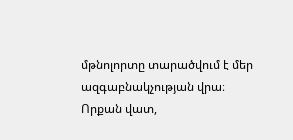մթնոլորտը տարածվում է մեր ազգաբնակչության վրա։ Որքան վատ,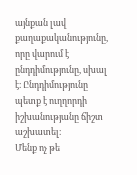այնքան լավ քաղաքականությունը, որը վարում է ընդդիմությունը, սխալ է։ Ընդդիմությունը պետք է ուղղորդի իշխանությանը ճիշտ աշխատել։
Մենք ոչ թե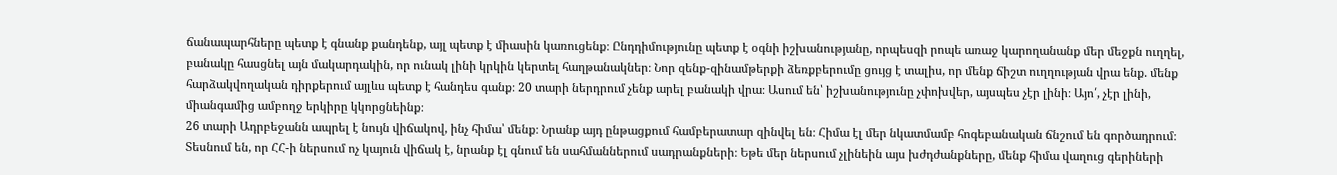ճանապարհները պետք է գնանք քանդենք, այլ պետք է միասին կառուցենք։ Ընդդիմությունը պետք է օգնի իշխանությանը, որպեսզի րոպե առաջ կարողանանք մեր մեջքն ուղղել, բանակը հասցնել այն մակարդակին, որ ունակ լինի կրկին կերտել հաղթանակներ։ Նոր զենք-զինամթերքի ձեռքբերումը ցույց է տալիս, որ մենք ճիշտ ուղղության վրա ենք. մենք հարձակվողական դիրքերում այլևս պետք է հանդես գանք։ 20 տարի ներդրում չենք արել բանակի վրա։ Ասում են՝ իշխանությունը չփոխվեր, այսպես չէր լինի։ Այո՛, չէր լինի, միանգամից ամբողջ երկիրը կկորցնեինք։
26 տարի Ադրբեջանն ապրել է նույն վիճակով, ինչ հիմա՝ մենք։ Նրանք այդ ընթացքում համբերատար զինվել են։ Հիմա էլ մեր նկատմամբ հոգեբանական ճնշում են գործադրում։ Տեսնում են, որ ՀՀ-ի ներսում ոչ կայուն վիճակ է, նրանք էլ գնում են սահմաններում սադրանքների։ Եթե մեր ներսում չլինեին այս խժդժանքները, մենք հիմա վաղուց գերիների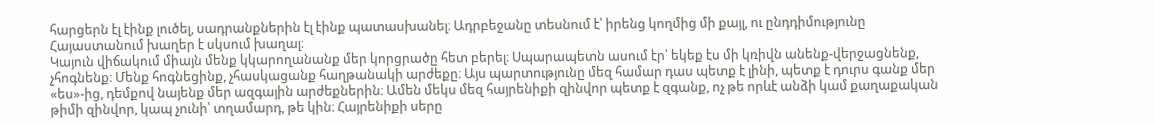հարցերն էլ էինք լուծել, սադրանքներին էլ էինք պատասխանել։ Ադրբեջանը տեսնում է՝ իրենց կողմից մի քայլ, ու ընդդիմությունը Հայաստանում խաղեր է սկսում խաղալ։
Կայուն վիճակում միայն մենք կկարողանանք մեր կորցրածը հետ բերել։ Սպարապետն ասում էր՝ եկեք էս մի կռիվն անենք-վերջացնենք, չհոգնենք։ Մենք հոգնեցինք, չհասկացանք հաղթանակի արժեքը։ Այս պարտությունը մեզ համար դաս պետք է լինի, պետք է դուրս գանք մեր «ես»-ից, դեմքով նայենք մեր ազգային արժեքներին։ Ամեն մեկս մեզ հայրենիքի զինվոր պետք է զգանք, ոչ թե որևէ անձի կամ քաղաքական թիմի զինվոր, կապ չունի՝ տղամարդ, թե կին։ Հայրենիքի սերը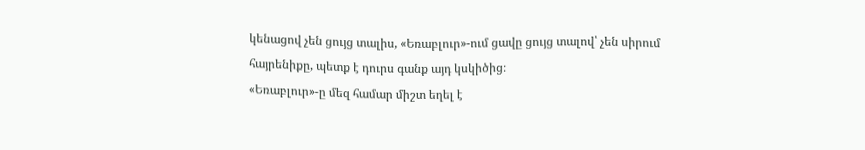կենացով չեն ցույց տալիս, «Եռաբլուր»-ում ցավը ցույց տալով՝ չեն սիրում հայրենիքը, պետք է դուրս գանք այդ կսկիծից։
«Եռաբլուր»-ը մեզ համար միշտ եղել է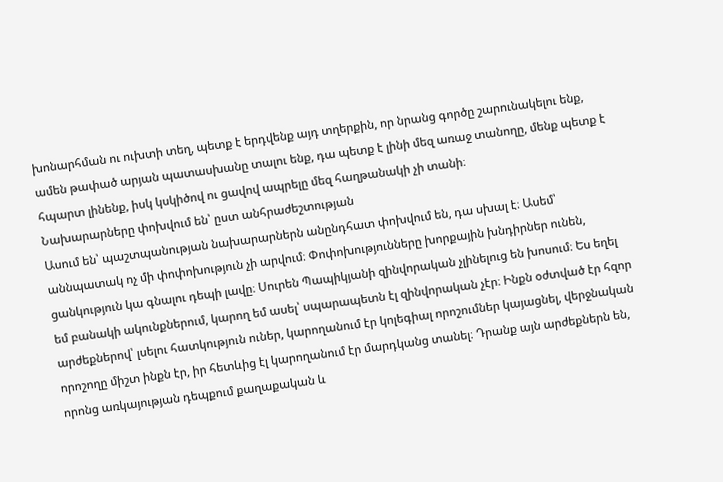խոնարհման ու ուխտի տեղ, պետք է երդվենք այդ տղերքին, որ նրանց գործը շարունակելու ենք, ամեն թափած արյան պատասխանը տալու ենք, դա պետք է լինի մեզ առաջ տանողը, մենք պետք է հպարտ լինենք, իսկ կսկիծով ու ցավով ապրելը մեզ հաղթանակի չի տանի։
Նախարարները փոխվում են՝ ըստ անհրաժեշտության
Ասում են՝ պաշտպանության նախարարներն անընդհատ փոխվում են, դա սխալ է։ Ասեմ՝ աննպատակ ոչ մի փոփոխություն չի արվում։ Փոփոխությունները խորքային խնդիրներ ունեն, ցանկություն կա գնալու դեպի լավը։ Սուրեն Պապիկյանի զինվորական չլինելուց են խոսում։ Ես եղել եմ բանակի ակունքներում, կարող եմ ասել՝ սպարապետն էլ զինվորական չէր։ Ինքն օժտված էր հզոր արժեքներով՝ լսելու հատկություն ուներ, կարողանում էր կոլեգիալ որոշումներ կայացնել, վերջնական որոշողը միշտ ինքն էր, իր հետևից էլ կարողանում էր մարդկանց տանել։ Դրանք այն արժեքներն են, որոնց առկայության դեպքում քաղաքական և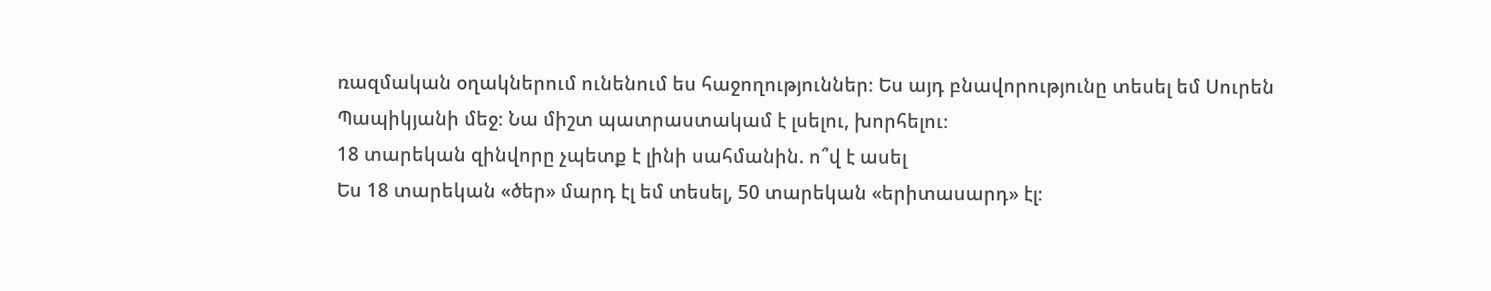ռազմական օղակներում ունենում ես հաջողություններ։ Ես այդ բնավորությունը տեսել եմ Սուրեն Պապիկյանի մեջ։ Նա միշտ պատրաստակամ է լսելու, խորհելու։
18 տարեկան զինվորը չպետք է լինի սահմանին. ո՞վ է ասել
Ես 18 տարեկան «ծեր» մարդ էլ եմ տեսել, 50 տարեկան «երիտասարդ» էլ։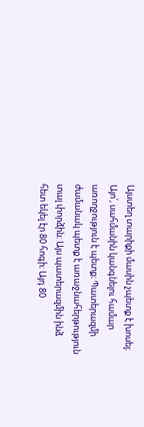Այստեղ տարիքի մասին չպետք է խոսել։ Այո՛, սահմանին կանգնելու համար առողջություն է պետք։ Պատերազմի ժամանակ պետք է առաջնահերթություն տալ փորձին։ Այս պատերազմին ինձ հետ եկել էր 80 հոգի։ Այդ 80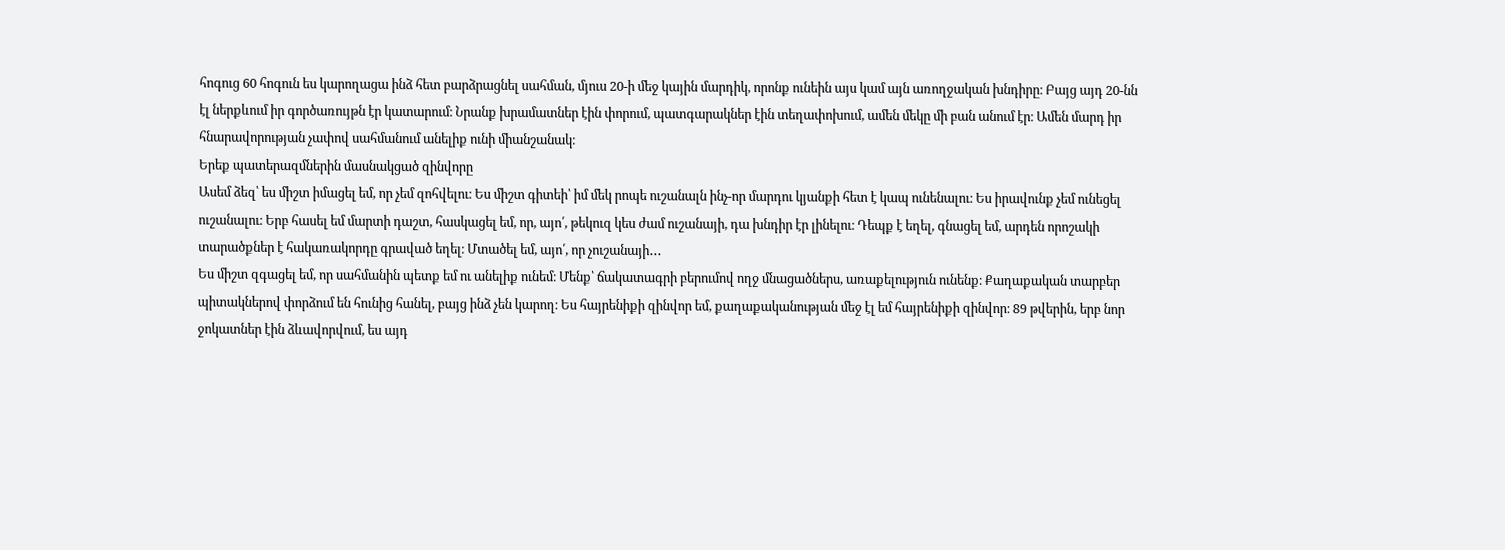հոգուց 60 հոգուն ես կարողացա ինձ հետ բարձրացնել սահման, մյուս 20-ի մեջ կային մարդիկ, որոնք ունեին այս կամ այն առողջական խնդիրը։ Բայց այդ 20-նն էլ ներքևում իր գործառույթն էր կատարում։ Նրանք խրամատներ էին փորում, պատգարակներ էին տեղափոխում, ամեն մեկը մի բան անում էր։ Ամեն մարդ իր հնարավորության չափով սահմանում անելիք ունի միանշանակ։
Երեք պատերազմներին մասնակցած զինվորը
Ասեմ ձեզ՝ ես միշտ իմացել եմ, որ չեմ զոհվելու։ Ես միշտ գիտեի՝ իմ մեկ րոպե ուշանալն ինչ-որ մարդու կյանքի հետ է կապ ունենալու։ Ես իրավունք չեմ ունեցել ուշանալու։ Երբ հասել եմ մարտի դաշտ, հասկացել եմ, որ, այո՛, թեկուզ կես ժամ ուշանայի, դա խնդիր էր լինելու։ Դեպք է եղել, գնացել եմ, արդեն որոշակի տարածքներ է հակառակորդը գրաված եղել։ Մտածել եմ, այո՛, որ չուշանայի․․․
Ես միշտ զգացել եմ, որ սահմանին պետք եմ ու անելիք ունեմ։ Մենք՝ ճակատագրի բերումով ողջ մնացածներս, առաքելություն ունենք։ Քաղաքական տարբեր պիտակներով փորձում են հունից հանել, բայց ինձ չեն կարող։ Ես հայրենիքի զինվոր եմ, քաղաքականության մեջ էլ եմ հայրենիքի զինվոր։ 89 թվերին, երբ նոր ջոկատներ էին ձևավորվում, ես այդ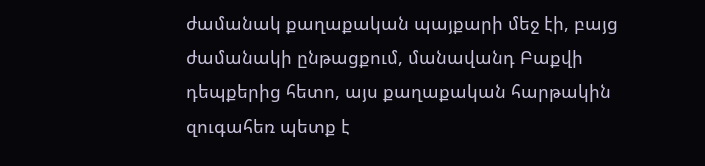ժամանակ քաղաքական պայքարի մեջ էի, բայց ժամանակի ընթացքում, մանավանդ Բաքվի դեպքերից հետո, այս քաղաքական հարթակին զուգահեռ պետք է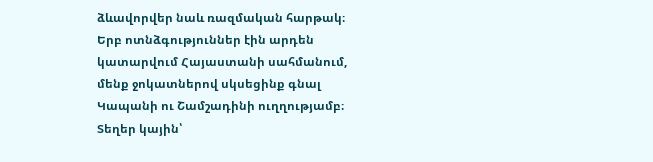ձևավորվեր նաև ռազմական հարթակ։
Երբ ոտնձգություններ էին արդեն կատարվում Հայաստանի սահմանում, մենք ջոկատներով սկսեցինք գնալ Կապանի ու Շամշադինի ուղղությամբ։ Տեղեր կային՝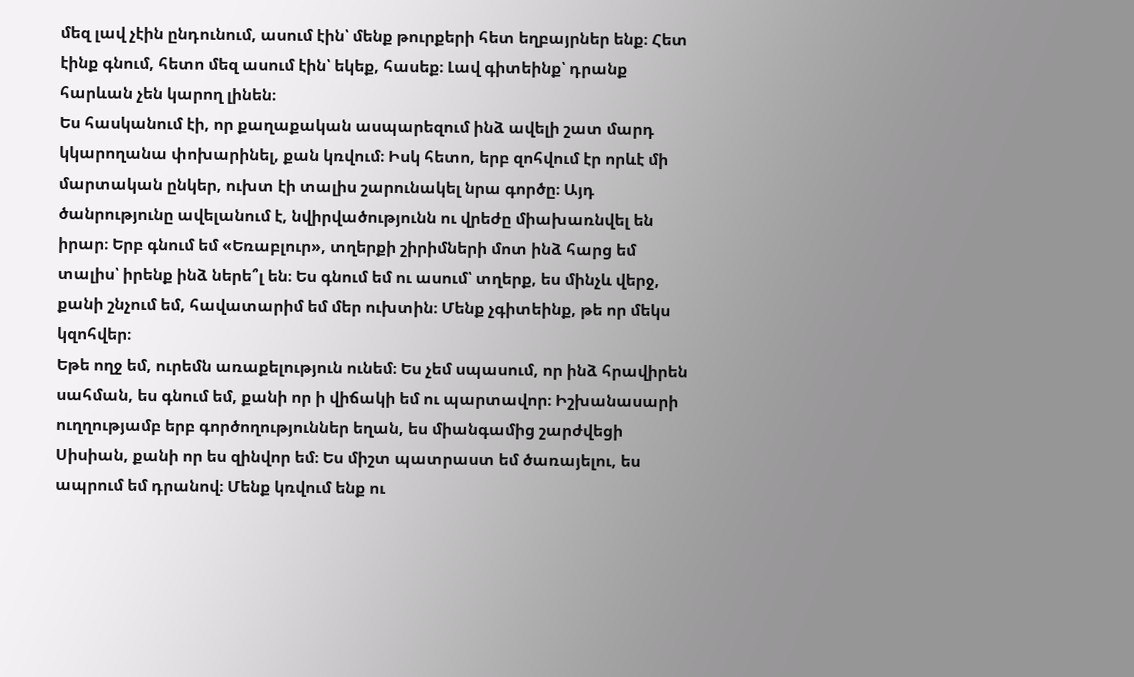մեզ լավ չէին ընդունում, ասում էին՝ մենք թուրքերի հետ եղբայրներ ենք։ Հետ էինք գնում, հետո մեզ ասում էին՝ եկեք, հասեք։ Լավ գիտեինք՝ դրանք հարևան չեն կարող լինեն։
Ես հասկանում էի, որ քաղաքական ասպարեզում ինձ ավելի շատ մարդ կկարողանա փոխարինել, քան կռվում։ Իսկ հետո, երբ զոհվում էր որևէ մի մարտական ընկեր, ուխտ էի տալիս շարունակել նրա գործը։ Այդ ծանրությունը ավելանում է, նվիրվածությունն ու վրեժը միախառնվել են իրար։ Երբ գնում եմ «Եռաբլուր», տղերքի շիրիմների մոտ ինձ հարց եմ տալիս՝ իրենք ինձ ներե՞լ են։ Ես գնում եմ ու ասում՝ տղերք, ես մինչև վերջ, քանի շնչում եմ, հավատարիմ եմ մեր ուխտին։ Մենք չգիտեինք, թե որ մեկս կզոհվեր։
Եթե ողջ եմ, ուրեմն առաքելություն ունեմ։ Ես չեմ սպասում, որ ինձ հրավիրեն սահման, ես գնում եմ, քանի որ ի վիճակի եմ ու պարտավոր։ Իշխանասարի ուղղությամբ երբ գործողություններ եղան, ես միանգամից շարժվեցի Սիսիան, քանի որ ես զինվոր եմ։ Ես միշտ պատրաստ եմ ծառայելու, ես ապրում եմ դրանով։ Մենք կռվում ենք ու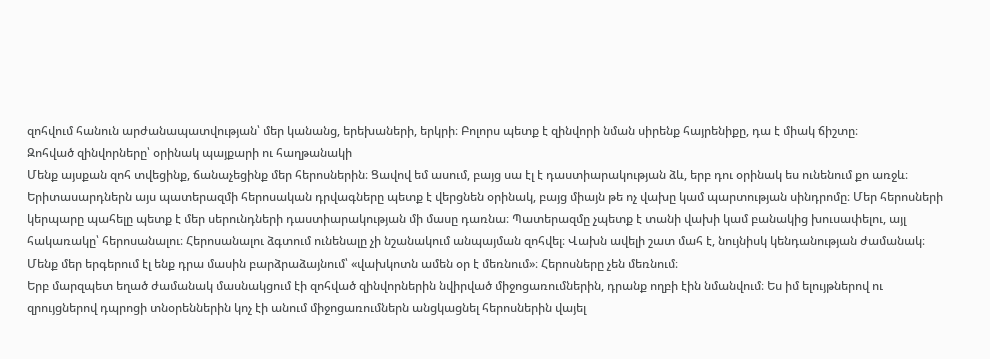զոհվում հանուն արժանապատվության՝ մեր կանանց, երեխաների, երկրի։ Բոլորս պետք է զինվորի նման սիրենք հայրենիքը, դա է միակ ճիշտը։
Զոհված զինվորները՝ օրինակ պայքարի ու հաղթանակի
Մենք այսքան զոհ տվեցինք, ճանաչեցինք մեր հերոսներին։ Ցավով եմ ասում, բայց սա էլ է դաստիարակության ձև, երբ դու օրինակ ես ունենում քո առջև։ Երիտասարդներն այս պատերազմի հերոսական դրվագները պետք է վերցնեն օրինակ, բայց միայն թե ոչ վախը կամ պարտության սինդրոմը։ Մեր հերոսների կերպարը պահելը պետք է մեր սերունդների դաստիարակության մի մասը դառնա։ Պատերազմը չպետք է տանի վախի կամ բանակից խուսափելու, այլ հակառակը՝ հերոսանալու։ Հերոսանալու ձգտում ունենալը չի նշանակում անպայման զոհվել։ Վախն ավելի շատ մահ է, նույնիսկ կենդանության ժամանակ։ Մենք մեր երգերում էլ ենք դրա մասին բարձրաձայնում՝ «վախկոտն ամեն օր է մեռնում»։ Հերոսները չեն մեռնում։
Երբ մարզպետ եղած ժամանակ մասնակցում էի զոհված զինվորներին նվիրված միջոցառումներին, դրանք ողբի էին նմանվում։ Ես իմ ելույթներով ու զրույցներով դպրոցի տնօրեններին կոչ էի անում միջոցառումներն անցկացնել հերոսներին վայել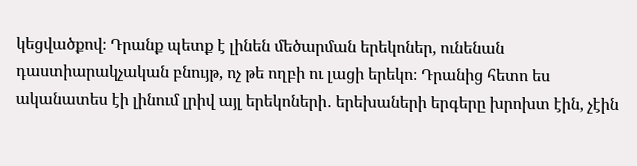կեցվածքով։ Դրանք պետք է լինեն մեծարման երեկոներ, ունենան դաստիարակչական բնույթ, ոչ թե ողբի ու լացի երեկո։ Դրանից հետո ես ականատես էի լինում լրիվ այլ երեկոների․ երեխաների երգերը խրոխտ էին, չէին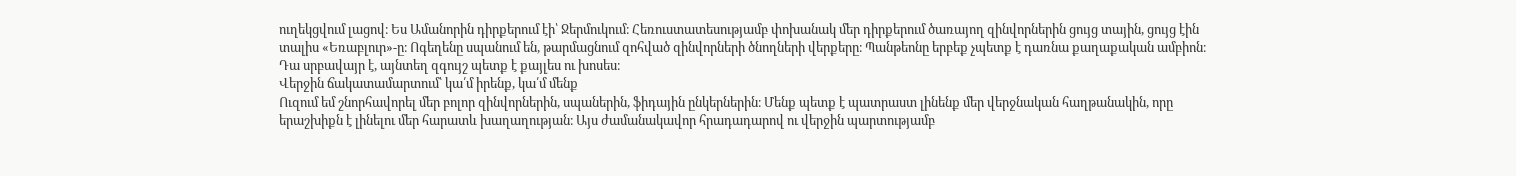ուղեկցվում լացով։ Ես Ամանորին դիրքերում էի՝ Ջերմուկում։ Հեռուստատեսությամբ փոխանակ մեր դիրքերում ծառայող զինվորներին ցույց տային, ցույց էին տալիս «Եռաբլուր»-ը։ Ոգեղենը սպանում են, թարմացնում զոհված զինվորների ծնողների վերքերը։ Պանթեոնը երբեք չպետք է դառնա քաղաքական ամբիոն։ Դա սրբավայր է, այնտեղ զգույշ պետք է քայլես ու խոսես։
Վերջին ճակատամարտում՝ կա՛մ իրենք, կա՛մ մենք
Ուզում եմ շնորհավորել մեր բոլոր զինվորներին, սպաներին, ֆիդային ընկերներին։ Մենք պետք է պատրաստ լինենք մեր վերջնական հաղթանակին, որը երաշխիքն է լինելու մեր հարատև խաղաղության։ Այս ժամանակավոր հրադադարով ու վերջին պարտությամբ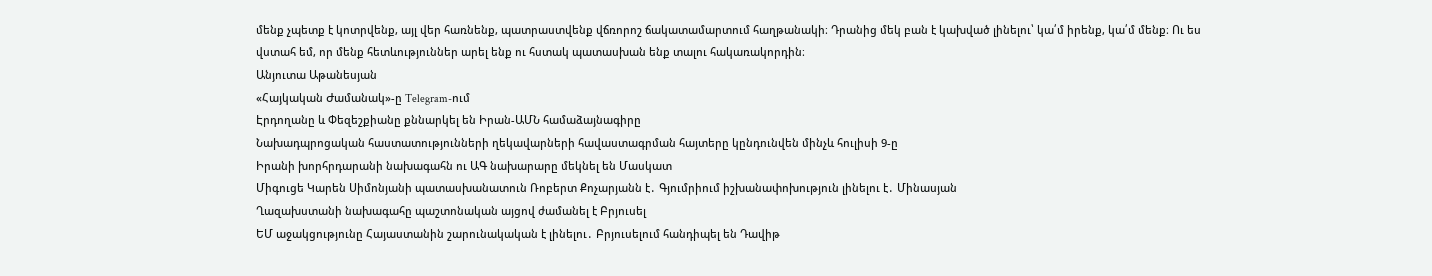մենք չպետք է կոտրվենք, այլ վեր հառնենք, պատրաստվենք վճռորոշ ճակատամարտում հաղթանակի։ Դրանից մեկ բան է կախված լինելու՝ կա՛մ իրենք, կա՛մ մենք։ Ու ես վստահ եմ, որ մենք հետևություններ արել ենք ու հստակ պատասխան ենք տալու հակառակորդին։
Անյուտա Աթանեսյան
«Հայկական Ժամանակ»-ը Telegram-ում
Էրդողանը և Փեզեշքիանը քննարկել են Իրան-ԱՄՆ համաձայնագիրը
Նախադպրոցական հաստատությունների ղեկավարների հավաստագրման հայտերը կընդունվեն մինչև հուլիսի 9-ը
Իրանի խորհրդարանի նախագահն ու ԱԳ նախարարը մեկնել են Մասկատ
Միգուցե Կարեն Սիմոնյանի պատասխանատուն Ռոբերտ Քոչարյանն է․ Գյումրիում իշխանափոխություն լինելու է․ Մինասյան
Ղազախստանի նախագահը պաշտոնական այցով ժամանել է Բրյուսել
ԵՄ աջակցությունը Հայաստանին շարունակական է լինելու․ Բրյուսելում հանդիպել են Դավիթ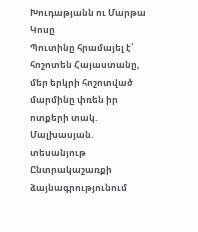Խուդաթյանն ու Մարթա Կոսը
Պուտինը հրամայել է՝ հոշոտեն Հայաստանը, մեր երկրի հոշոտված մարմինը փռեն իր ոտքերի տակ. Մալխասյան. տեսանյութ
Ընտրակաշառքի ձայնագրությունում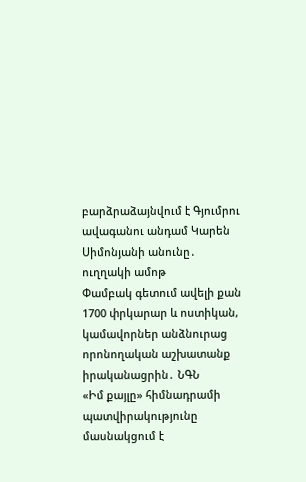բարձրաձայնվում է Գյումրու ավագանու անդամ Կարեն Սիմոնյանի անունը․ ուղղակի ամոթ
Փամբակ գետում ավելի քան 1700 փրկարար և ոստիկան, կամավորներ անձնուրաց որոնողական աշխատանք իրականացրին․ ՆԳՆ
«Իմ քայլը» հիմնադրամի պատվիրակությունը մասնակցում է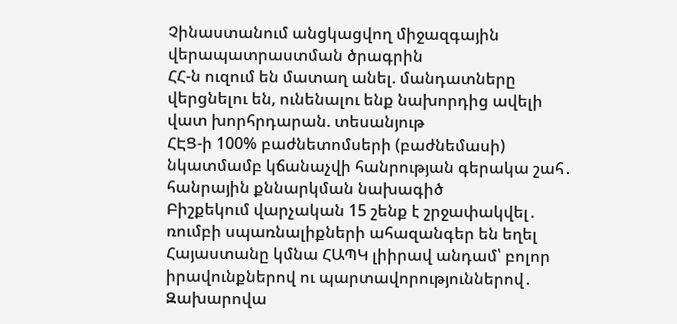Չինաստանում անցկացվող միջազգային վերապատրաստման ծրագրին
ՀՀ-ն ուզում են մատաղ անել. մանդատները վերցնելու են, ունենալու ենք նախորդից ավելի վատ խորհրդարան. տեսանյութ
ՀԷՑ-ի 100% բաժնետոմսերի (բաժնեմասի) նկատմամբ կճանաչվի հանրության գերակա շահ․ հանրային քննարկման նախագիծ
Բիշքեկում վարչական 15 շենք է շրջափակվել․ ռումբի սպառնալիքների ահազանգեր են եղել
Հայաստանը կմնա ՀԱՊԿ լիիրավ անդամ՝ բոլոր իրավունքներով ու պարտավորություններով․ Զախարովա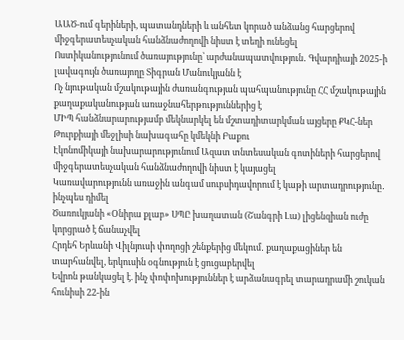ԱԱԾ-ում գերիների, պատանդների և անհետ կորած անձանց հարցերով միջգերատեսչական հանձնաժողովի նիստ է տեղի ունեցել
Ոստիկանությունում ծառայությունը՝ արժանապատվություն․ Գվարդիայի 2025-ի լավագույն ծառայողը Տիգրան Մանուկյանն է
Ոչ նյութական մշակութային ժառանգության պահպանությունը ՀՀ մշակութային քաղաքականության առաջնահերթություններից է
ՄԻՊ հանձնարարությամբ մեկնարկել են մշտադիտարկման այցերը ՔԿՀ-ներ
Թուրքիայի մեջլիսի նախագահը կմեկնի Բաքու
Էկոնոմիկայի նախարարությունում Ազատ տնտեսական գոտիների հարցերով միջգերատեսչական հանձնաժողովի նիստ է կայացել
Կառավարությունն առաջին անգամ սուբսիդավորում է կաթի արտադրությունը․ ինչպես դիմել
Ծառուկյանի «Օնիրա քլաբ» ՍՊԸ խաղատան (Շանգրի Լա) լիցենզիան ուժը կորցրած է ճանաչվել
Հրդեհ Երևանի Վիլնյուսի փողոցի շենքերից մեկում․ քաղաքացիներ են տարհանվել, երկուսին օգնություն է ցուցաբերվել
Եվրոն թանկացել է. ինչ փոփոխություններ է արձանագրել տարադրամի շուկան հունիսի 22-ին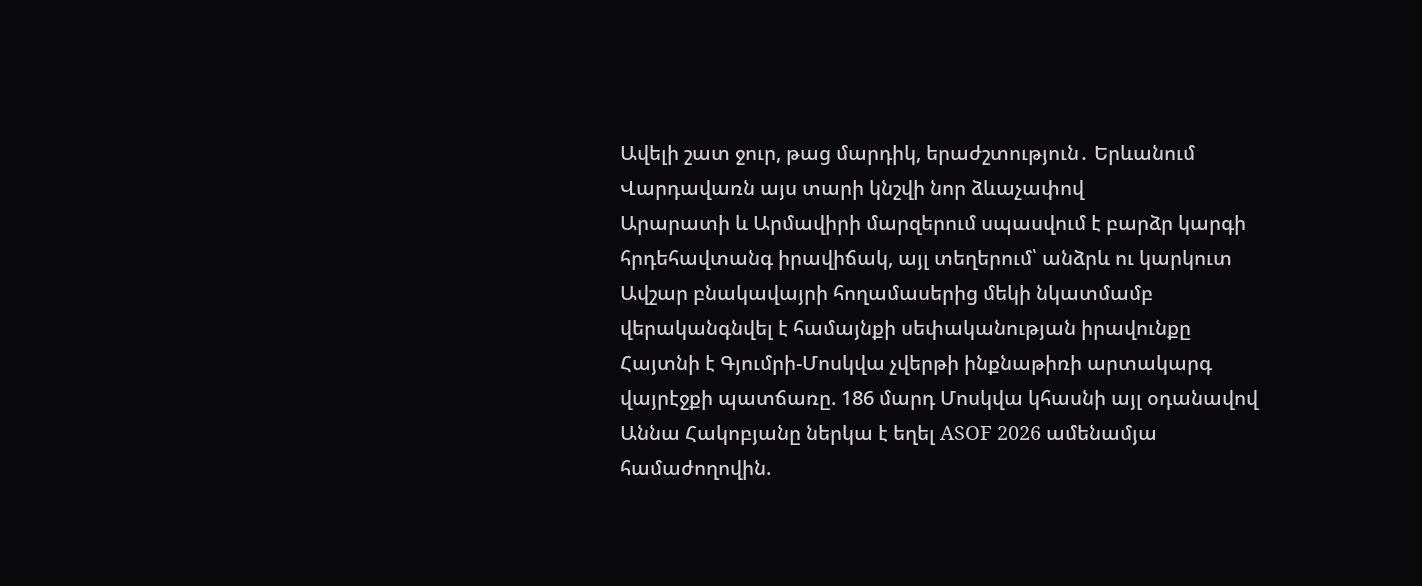Ավելի շատ ջուր, թաց մարդիկ, երաժշտություն․ Երևանում Վարդավառն այս տարի կնշվի նոր ձևաչափով
Արարատի և Արմավիրի մարզերում սպասվում է բարձր կարգի հրդեհավտանգ իրավիճակ, այլ տեղերում՝ անձրև ու կարկուտ
Ավշար բնակավայրի հողամասերից մեկի նկատմամբ վերականգնվել է համայնքի սեփականության իրավունքը
Հայտնի է Գյումրի-Մոսկվա չվերթի ինքնաթիռի արտակարգ վայրէջքի պատճառը. 186 մարդ Մոսկվա կհասնի այլ օդանավով
Աննա Հակոբյանը ներկա է եղել ASOF 2026 ամենամյա համաժողովին.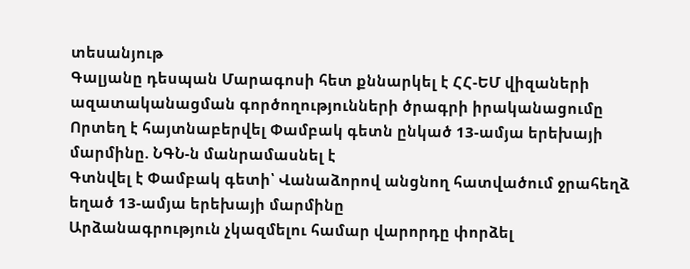տեսանյութ
Գալյանը դեսպան Մարագոսի հետ քննարկել է ՀՀ-ԵՄ վիզաների ազատականացման գործողությունների ծրագրի իրականացումը
Որտեղ է հայտնաբերվել Փամբակ գետն ընկած 13-ամյա երեխայի մարմինը. ՆԳՆ-ն մանրամասնել է
Գտնվել է Փամբակ գետի՝ Վանաձորով անցնող հատվածում ջրահեղձ եղած 13-ամյա երեխայի մարմինը
Արձանագրություն չկազմելու համար վարորդը փորձել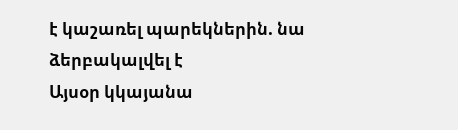է կաշառել պարեկներին. նա ձերբակալվել է
Այսօր կկայանա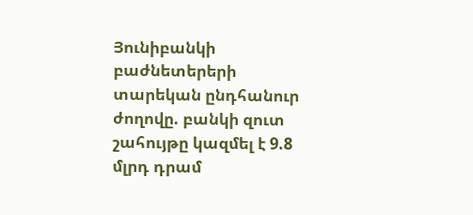Յունիբանկի բաժնետերերի տարեկան ընդհանուր ժողովը. բանկի զուտ շահույթը կազմել է 9.8 մլրդ դրամ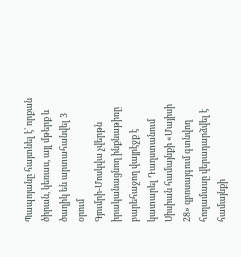Պապոյանը հայտնել է՝ որքան ծիրան, կեռաս, այլ մթերք և ծաղիկ են արտահանվել 3 օրում
Գյումրի-Մոսկվա չվերթն իրականացնող ինքնաթիռը բարեհաջող վայրէջք է կատարել Դաղստանում
Սիսիան համայնքի «Մայիսի 28» զբոսայգում գտնվող հողամասը վերադարձվել է համայնքի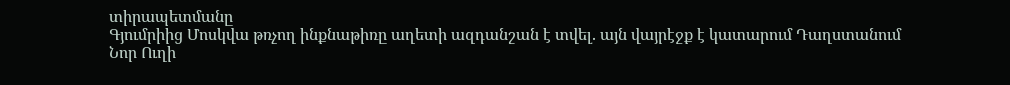տիրապետմանը
Գյումրիից Մոսկվա թռչող ինքնաթիռը աղետի ազդանշան է տվել. այն վայրէջք է կատարում Դաղստանում
Նոր Ուղի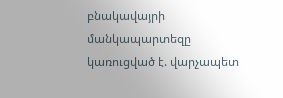բնակավայրի մանկապարտեզը կառուցված է. վարչապետ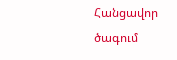Հանցավոր ծագում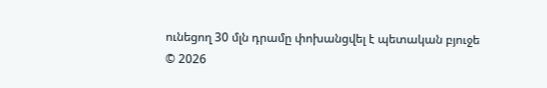ունեցող 30 մլն դրամը փոխանցվել է պետական բյուջե
© 2026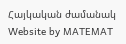Հայկական ժամանակ
Website by MATEMAT